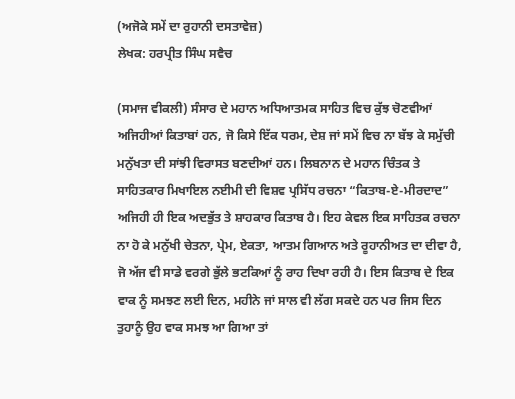(ਅਜੋਕੇ ਸਮੇਂ ਦਾ ਰੁਹਾਨੀ ਦਸਤਾਵੇਜ਼)
ਲੇਖਕ: ਹਰਪ੍ਰੀਤ ਸਿੰਘ ਸਵੈਚ

(ਸਮਾਜ ਵੀਕਲੀ) ਸੰਸਾਰ ਦੇ ਮਹਾਨ ਅਧਿਆਤਮਕ ਸਾਹਿਤ ਵਿਚ ਕੁੱਝ ਚੋਣਵੀਆਂ ਅਜਿਹੀਆਂ ਕਿਤਾਬਾਂ ਹਨ, ਜੋ ਕਿਸੇ ਇੱਕ ਧਰਮ, ਦੇਸ਼ ਜਾਂ ਸਮੇਂ ਵਿਚ ਨਾ ਬੱਝ ਕੇ ਸਮੁੱਚੀ ਮਨੁੱਖਤਾ ਦੀ ਸਾਂਝੀ ਵਿਰਾਸਤ ਬਣਦੀਆਂ ਹਨ। ਲਿਬਨਾਨ ਦੇ ਮਹਾਨ ਚਿੰਤਕ ਤੇ ਸਾਹਿਤਕਾਰ ਮਿਖਾਇਲ ਨਈਮੀ ਦੀ ਵਿਸ਼ਵ ਪ੍ਰਸਿੱਧ ਰਚਨਾ “ਕਿਤਾਬ-ਏ-ਮੀਰਦਾਦ” ਅਜਿਹੀ ਹੀ ਇਕ ਅਦਭੁੱਤ ਤੇ ਸ਼ਾਹਕਾਰ ਕਿਤਾਬ ਹੈ। ਇਹ ਕੇਵਲ ਇਕ ਸਾਹਿਤਕ ਰਚਨਾ ਨਾ ਹੋ ਕੇ ਮਨੁੱਖੀ ਚੇਤਨਾ, ਪ੍ਰੇਮ, ਏਕਤਾ, ਆਤਮ ਗਿਆਨ ਅਤੇ ਰੂਹਾਨੀਅਤ ਦਾ ਦੀਵਾ ਹੈ, ਜੋ ਅੱਜ ਵੀ ਸਾਡੇ ਵਰਗੇ ਭੁੱਲੇ ਭਟਕਿਆਂ ਨੂੰ ਰਾਹ ਦਿਖਾ ਰਹੀ ਹੈ। ਇਸ ਕਿਤਾਬ ਦੇ ਇਕ ਵਾਕ ਨੂੰ ਸਮਝਣ ਲਈ ਦਿਨ, ਮਹੀਨੇ ਜਾਂ ਸਾਲ ਵੀ ਲੱਗ ਸਕਦੇ ਹਨ ਪਰ ਜਿਸ ਦਿਨ ਤੁਹਾਨੂੰ ਉਹ ਵਾਕ ਸਮਝ ਆ ਗਿਆ ਤਾਂ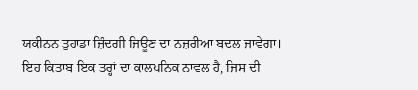ਯਕੀਨਨ ਤੁਹਾਡਾ ਜ਼ਿੰਦਗੀ ਜਿਊਣ ਦਾ ਨਜ਼ਰੀਆ ਬਦਲ ਜਾਵੇਗਾ।
ਇਹ ਕਿਤਾਬ ਇਕ ਤਰ੍ਹਾਂ ਦਾ ਕਾਲਪਨਿਕ ਨਾਵਲ ਹੈ, ਜਿਸ ਦੀ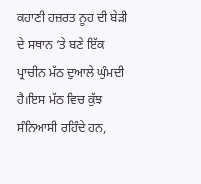ਕਹਾਣੀ ਹਜ਼ਰਤ ਨੂਹ ਦੀ ਬੇੜੀ ਦੇ ਸਥਾਨ ‘ਤੇ ਬਣੇ ਇੱਕ ਪ੍ਰਾਚੀਨ ਮੱਠ ਦੁਆਲੇ ਘੁੰਮਦੀ ਹੈ।ਇਸ ਮੱਠ ਵਿਚ ਕੁੱਝ ਸੰਨਿਆਸੀ ਰਹਿੰਦੇ ਹਨ,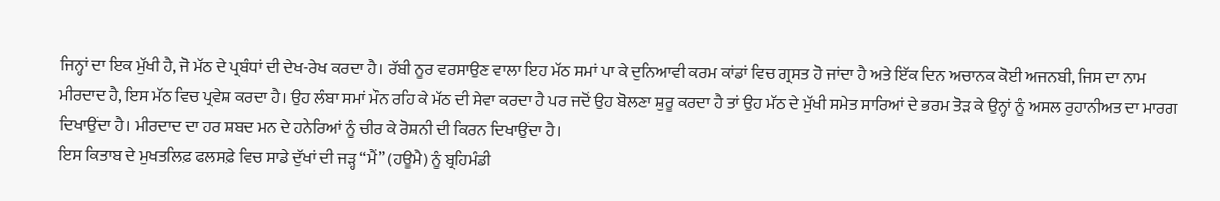ਜਿਨ੍ਹਾਂ ਦਾ ਇਕ ਮੁੱਖੀ ਹੈ, ਜੋ ਮੱਠ ਦੇ ਪ੍ਰਬੰਧਾਂ ਦੀ ਦੇਖ-ਰੇਖ ਕਰਦਾ ਹੈ। ਰੱਬੀ ਨੂਰ ਵਰਸਾਉਣ ਵਾਲਾ ਇਹ ਮੱਠ ਸਮਾਂ ਪਾ ਕੇ ਦੁਨਿਆਵੀ ਕਰਮ ਕਾਂਡਾਂ ਵਿਚ ਗ੍ਰਸਤ ਹੋ ਜਾਂਦਾ ਹੈ ਅਤੇ ਇੱਕ ਦਿਨ ਅਚਾਨਕ ਕੋਈ ਅਜਨਬੀ, ਜਿਸ ਦਾ ਨਾਮ ਮੀਰਦਾਦ ਹੈ, ਇਸ ਮੱਠ ਵਿਚ ਪ੍ਰਵੇਸ਼ ਕਰਦਾ ਹੈ। ਉਹ ਲੰਬਾ ਸਮਾਂ ਮੌਨ ਰਹਿ ਕੇ ਮੱਠ ਦੀ ਸੇਵਾ ਕਰਦਾ ਹੈ ਪਰ ਜਦੋਂ ਉਹ ਬੋਲਣਾ ਸ਼ੁਰੂ ਕਰਦਾ ਹੈ ਤਾਂ ਉਹ ਮੱਠ ਦੇ ਮੁੱਖੀ ਸਮੇਤ ਸਾਰਿਆਂ ਦੇ ਭਰਮ ਤੋੜ ਕੇ ਉਨ੍ਹਾਂ ਨੂੰ ਅਸਲ ਰੁਹਾਨੀਅਤ ਦਾ ਮਾਰਗ ਦਿਖਾਉਂਦਾ ਹੈ। ਮੀਰਦਾਦ ਦਾ ਹਰ ਸ਼ਬਦ ਮਨ ਦੇ ਹਨੇਰਿਆਂ ਨੂੰ ਚੀਰ ਕੇ ਰੋਸ਼ਨੀ ਦੀ ਕਿਰਨ ਦਿਖਾਉਂਦਾ ਹੈ।
ਇਸ ਕਿਤਾਬ ਦੇ ਮੁਖਤਲਿਫ਼ ਫਲਸਫ਼ੇ ਵਿਚ ਸਾਡੇ ਦੁੱਖਾਂ ਦੀ ਜੜ੍ਹ “ਮੈਂ” (ਹਊਮੈ) ਨੂੰ ਬ੍ਰਹਿਮੰਡੀ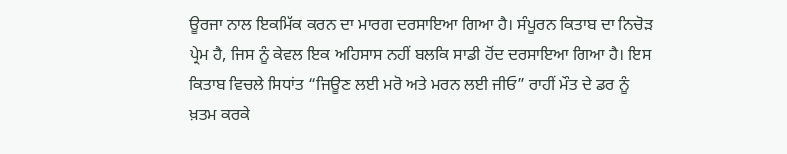ਊਰਜਾ ਨਾਲ ਇਕਮਿੱਕ ਕਰਨ ਦਾ ਮਾਰਗ ਦਰਸਾਇਆ ਗਿਆ ਹੈ। ਸੰਪੂਰਨ ਕਿਤਾਬ ਦਾ ਨਿਚੋੜ ਪ੍ਰੇਮ ਹੈ, ਜਿਸ ਨੂੰ ਕੇਵਲ ਇਕ ਅਹਿਸਾਸ ਨਹੀਂ ਬਲਕਿ ਸਾਡੀ ਹੋਂਦ ਦਰਸਾਇਆ ਗਿਆ ਹੈ। ਇਸ ਕਿਤਾਬ ਵਿਚਲੇ ਸਿਧਾਂਤ “ਜਿਊਣ ਲਈ ਮਰੋ ਅਤੇ ਮਰਨ ਲਈ ਜੀਓ” ਰਾਹੀਂ ਮੌਤ ਦੇ ਡਰ ਨੂੰ ਖ਼ਤਮ ਕਰਕੇ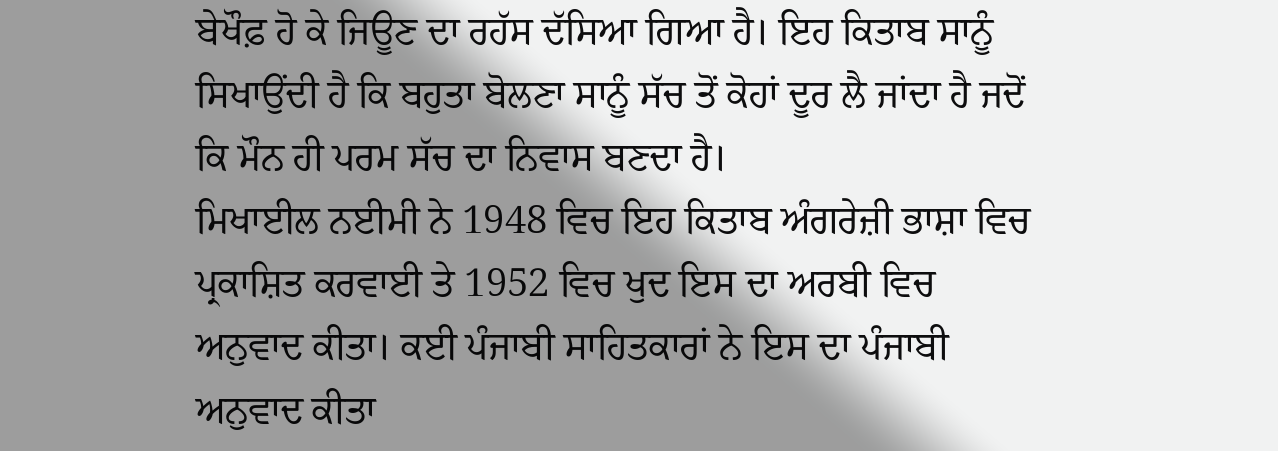ਬੇਖੌਫ਼ ਹੋ ਕੇ ਜਿਊਣ ਦਾ ਰਹੱਸ ਦੱਸਿਆ ਗਿਆ ਹੈ। ਇਹ ਕਿਤਾਬ ਸਾਨੂੰ ਸਿਖਾਉਂਦੀ ਹੈ ਕਿ ਬਹੁਤਾ ਬੋਲਣਾ ਸਾਨੂੰ ਸੱਚ ਤੋਂ ਕੋਹਾਂ ਦੂਰ ਲੈ ਜਾਂਦਾ ਹੈ ਜਦੋਂ ਕਿ ਮੌਨ ਹੀ ਪਰਮ ਸੱਚ ਦਾ ਨਿਵਾਸ ਬਣਦਾ ਹੈ।
ਮਿਖਾਈਲ ਨਈਮੀ ਨੇ 1948 ਵਿਚ ਇਹ ਕਿਤਾਬ ਅੰਗਰੇਜ਼ੀ ਭਾਸ਼ਾ ਵਿਚ ਪ੍ਰਕਾਸ਼ਿਤ ਕਰਵਾਈ ਤੇ 1952 ਵਿਚ ਖੁਦ ਇਸ ਦਾ ਅਰਬੀ ਵਿਚ ਅਨੁਵਾਦ ਕੀਤਾ। ਕਈ ਪੰਜਾਬੀ ਸਾਹਿਤਕਾਰਾਂ ਨੇ ਇਸ ਦਾ ਪੰਜਾਬੀ ਅਨੁਵਾਦ ਕੀਤਾ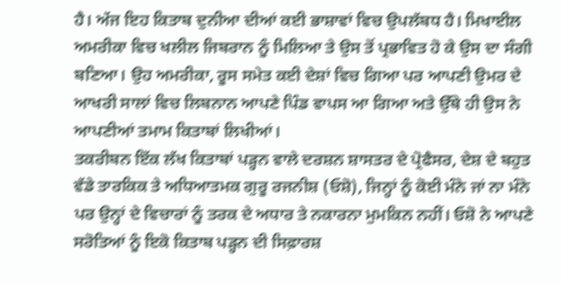ਹੈ। ਅੱਜ ਇਹ ਕਿਤਾਬ ਦੁਨੀਆ ਦੀਆਂ ਕਈ ਭਾਸ਼ਾਵਾਂ ਵਿਚ ਉਪਲੱਬਧ ਹੈ। ਮਿਖਾਈਲ ਅਮਰੀਕਾ ਵਿਚ ਖਲੀਲ ਜਿਬਰਾਨ ਨੂੰ ਮਿਲਿਆ ਤੇ ਉਸ ਤੋਂ ਪ੍ਰਭਾਵਿਤ ਹੋ ਕੇ ਉਸ ਦਾ ਸੰਗੀ ਬਣਿਆ। ਉਹ ਅਮਰੀਕਾ, ਰੂਸ ਸਮੇਤ ਕਈ ਦੇਸ਼ਾਂ ਵਿਚ ਗਿਆ ਪਰ ਆਪਣੀ ਉਮਰ ਦੇ ਆਖਰੀ ਸਾਲਾਂ ਵਿਚ ਲਿਬਨਾਨ ਆਪਣੇ ਪਿੰਡ ਵਾਪਸ ਆ ਗਿਆ ਅਤੇ ਉੱਥੇ ਹੀ ਉਸ ਨੇ ਆਪਣੀਆਂ ਤਮਾਮ ਕਿਤਾਬਾਂ ਲਿਖੀਆਂ।
ਤਕਰੀਬਨ ਇੱਕ ਲੱਖ ਕਿਤਾਬਾਂ ਪੜ੍ਹਨ ਵਾਲੇ ਦਰਸ਼ਨ ਸ਼ਾਸਤਰ ਦੇ ਪ੍ਰੋਫੈਸਰ, ਦੇਸ਼ ਦੇ ਬਹੁਤ ਵੱਡੇ ਤਾਰਕਿਕ ਤੇ ਅਧਿਆਤਮਕ ਗੁਰੂ ਰਜਨੀਸ਼ (ਓਸ਼ੋ), ਜਿਨ੍ਹਾਂ ਨੂੰ ਕੋਈ ਮੰਨੇ ਜਾਂ ਨਾ ਮੰਨੇ ਪਰ ਉਨ੍ਹਾਂ ਦੇ ਵਿਚਾਰਾਂ ਨੂੰ ਤਰਕ ਦੇ ਅਧਾਰ ਤੇ ਨਕਾਰਨਾ ਮੁਮਕਿਨ ਨਹੀਂ। ਓਸ਼ੋ ਨੇ ਆਪਣੇ ਸਰੋਤਿਆਂ ਨੂੰ ਇਕੋ ਕਿਤਾਬ ਪੜ੍ਹਨ ਦੀ ਸਿਫ਼ਾਰਸ਼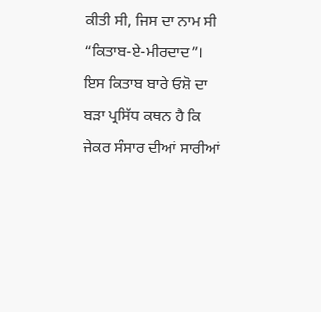ਕੀਤੀ ਸੀ, ਜਿਸ ਦਾ ਨਾਮ ਸੀ “ਕਿਤਾਬ-ਏ-ਮੀਰਦਾਦ”। ਇਸ ਕਿਤਾਬ ਬਾਰੇ ਓਸ਼ੋ ਦਾ ਬੜਾ ਪ੍ਰਸਿੱਧ ਕਥਨ ਹੈ ਕਿ ਜੇਕਰ ਸੰਸਾਰ ਦੀਆਂ ਸਾਰੀਆਂ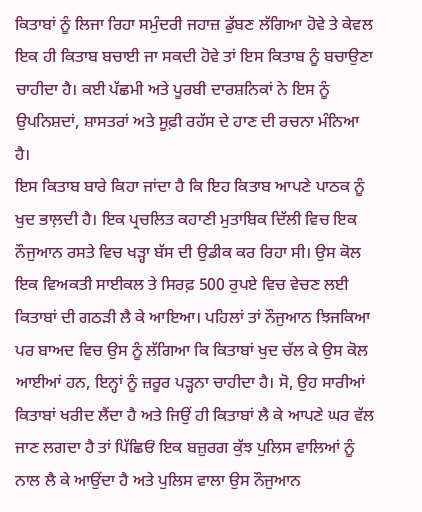ਕਿਤਾਬਾਂ ਨੂੰ ਲਿਜਾ ਰਿਹਾ ਸਮੁੰਦਰੀ ਜਹਾਜ਼ ਡੁੱਬਣ ਲੱਗਿਆ ਹੋਵੇ ਤੇ ਕੇਵਲ ਇਕ ਹੀ ਕਿਤਾਬ ਬਚਾਈ ਜਾ ਸਕਦੀ ਹੋਵੇ ਤਾਂ ਇਸ ਕਿਤਾਬ ਨੂੰ ਬਚਾਉਣਾ ਚਾਹੀਦਾ ਹੈ। ਕਈ ਪੱਛਮੀ ਅਤੇ ਪੂਰਬੀ ਦਾਰਸ਼ਨਿਕਾਂ ਨੇ ਇਸ ਨੂੰ ਉਪਨਿਸ਼ਦਾਂ, ਸ਼ਾਸਤਰਾਂ ਅਤੇ ਸੂਫ਼ੀ ਰਹੱਸ ਦੇ ਹਾਣ ਦੀ ਰਚਨਾ ਮੰਨਿਆ ਹੈ।
ਇਸ ਕਿਤਾਬ ਬਾਰੇ ਕਿਹਾ ਜਾਂਦਾ ਹੈ ਕਿ ਇਹ ਕਿਤਾਬ ਆਪਣੇ ਪਾਠਕ ਨੂੰ ਖੁਦ ਭਾਲ਼ਦੀ ਹੈ। ਇਕ ਪ੍ਰਚਲਿਤ ਕਹਾਣੀ ਮੁਤਾਬਿਕ ਦਿੱਲੀ ਵਿਚ ਇਕ ਨੌਜੁਆਨ ਰਸਤੇ ਵਿਚ ਖੜ੍ਹਾ ਬੱਸ ਦੀ ਉਡੀਕ ਕਰ ਰਿਹਾ ਸੀ। ਉਸ ਕੋਲ ਇਕ ਵਿਅਕਤੀ ਸਾਈਕਲ ਤੇ ਸਿਰਫ਼ 500 ਰੁਪਏ ਵਿਚ ਵੇਚਣ ਲਈ ਕਿਤਾਬਾਂ ਦੀ ਗਠੜੀ ਲੈ ਕੇ ਆਇਆ। ਪਹਿਲਾਂ ਤਾਂ ਨੌਜੁਆਨ ਝਿਜਕਿਆ ਪਰ ਬਾਅਦ ਵਿਚ ਉਸ ਨੂੰ ਲੱਗਿਆ ਕਿ ਕਿਤਾਬਾਂ ਖੁਦ ਚੱਲ ਕੇ ਉਸ ਕੋਲ ਆਈਆਂ ਹਨ, ਇਨ੍ਹਾਂ ਨੂੰ ਜ਼ਰੂਰ ਪੜ੍ਹਨਾ ਚਾਹੀਦਾ ਹੈ। ਸੋ, ਉਹ ਸਾਰੀਆਂ ਕਿਤਾਬਾਂ ਖਰੀਦ ਲੈਂਦਾ ਹੈ ਅਤੇ ਜਿਉਂ ਹੀ ਕਿਤਾਬਾਂ ਲੈ ਕੇ ਆਪਣੇ ਘਰ ਵੱਲ ਜਾਣ ਲਗਦਾ ਹੈ ਤਾਂ ਪਿੱਛਿਓਂ ਇਕ ਬਜ਼ੁਰਗ ਕੁੱਝ ਪੁਲਿਸ ਵਾਲਿਆਂ ਨੂੰ ਨਾਲ ਲੈ ਕੇ ਆਉਂਦਾ ਹੈ ਅਤੇ ਪੁਲਿਸ ਵਾਲਾ ਉਸ ਨੌਜੁਆਨ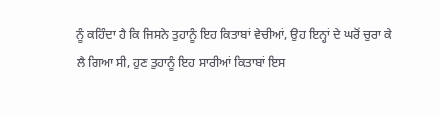ਨੂੰ ਕਹਿੰਦਾ ਹੈ ਕਿ ਜਿਸਨੇ ਤੁਹਾਨੂੰ ਇਹ ਕਿਤਾਬਾਂ ਵੇਚੀਆਂ, ਉਹ ਇਨ੍ਹਾਂ ਦੇ ਘਰੋਂ ਚੁਰਾ ਕੇ ਲੈ ਗਿਆ ਸੀ, ਹੁਣ ਤੁਹਾਨੂੰ ਇਹ ਸਾਰੀਆਂ ਕਿਤਾਬਾਂ ਇਸ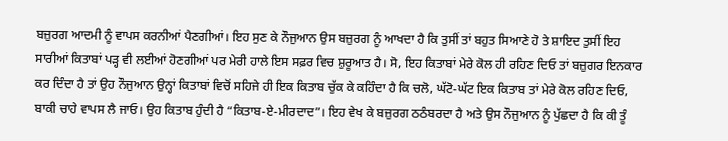ਬਜ਼ੁਰਗ ਆਦਮੀ ਨੂੰ ਵਾਪਸ ਕਰਨੀਆਂ ਪੈਣਗੀਆਂ। ਇਹ ਸੁਣ ਕੇ ਨੌਜੁਆਨ ਉਸ ਬਜ਼ੁਰਗ ਨੂੰ ਆਖਦਾ ਹੈ ਕਿ ਤੁਸੀਂ ਤਾਂ ਬਹੁਤ ਸਿਆਣੇ ਹੋ ਤੇ ਸ਼ਾਇਦ ਤੁਸੀਂ ਇਹ ਸਾਰੀਆਂ ਕਿਤਾਬਾਂ ਪੜ੍ਹ ਵੀ ਲਈਆਂ ਹੋਣਗੀਆਂ ਪਰ ਮੇਰੀ ਹਾਲੇ ਇਸ ਸਫ਼ਰ ਵਿਚ ਸ਼ੁਰੂਆਤ ਹੈ। ਸੋ, ਇਹ ਕਿਤਾਬਾਂ ਮੇਰੇ ਕੋਲ ਹੀ ਰਹਿਣ ਦਿਓ ਤਾਂ ਬਜ਼ੁਗਰ ਇਨਕਾਰ ਕਰ ਦਿੰਦਾ ਹੈ ਤਾਂ ਉਹ ਨੌਜੁਆਨ ਉਨ੍ਹਾਂ ਕਿਤਾਬਾਂ ਵਿਚੋਂ ਸਹਿਜੇ ਹੀ ਇਕ ਕਿਤਾਬ ਚੁੱਕ ਕੇ ਕਹਿੰਦਾ ਹੈ ਕਿ ਚਲੋ, ਘੱਟੋ-ਘੱਟ ਇਕ ਕਿਤਾਬ ਤਾਂ ਮੇਰੇ ਕੋਲ ਰਹਿਣ ਦਿਓ, ਬਾਕੀ ਚਾਹੇ ਵਾਪਸ ਲੈ ਜਾਓ। ਉਹ ਕਿਤਾਬ ਹੁੰਦੀ ਹੈ “ਕਿਤਾਬ-ਏ-ਮੀਰਦਾਦ”। ਇਹ ਵੇਖ ਕੇ ਬਜ਼ੁਰਗ ਠਠੰਬਰਦਾ ਹੈ ਅਤੇ ਉਸ ਨੌਜੁਆਨ ਨੂੰ ਪੁੱਛਦਾ ਹੈ ਕਿ ਕੀ ਤੂੰ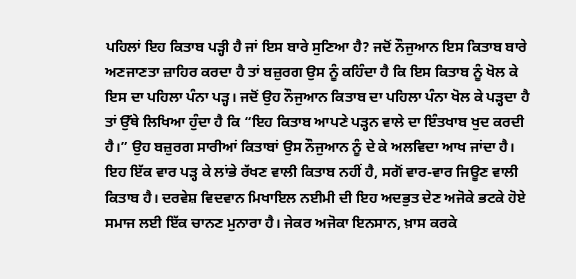ਪਹਿਲਾਂ ਇਹ ਕਿਤਾਬ ਪੜ੍ਹੀ ਹੈ ਜਾਂ ਇਸ ਬਾਰੇ ਸੁਣਿਆ ਹੈ? ਜਦੋਂ ਨੌਜੁਆਨ ਇਸ ਕਿਤਾਬ ਬਾਰੇ ਅਣਜਾਣਤਾ ਜ਼ਾਹਿਰ ਕਰਦਾ ਹੈ ਤਾਂ ਬਜ਼ੁਰਗ ਉਸ ਨੂੰ ਕਹਿੰਦਾ ਹੈ ਕਿ ਇਸ ਕਿਤਾਬ ਨੂੰ ਖੋਲ ਕੇ ਇਸ ਦਾ ਪਹਿਲਾ ਪੰਨਾ ਪੜ੍ਹ। ਜਦੋਂ ਉਹ ਨੌਜੁਆਨ ਕਿਤਾਬ ਦਾ ਪਹਿਲਾ ਪੰਨਾ ਖੋਲ ਕੇ ਪੜ੍ਹਦਾ ਹੈ ਤਾਂ ਉੱਥੇ ਲਿਖਿਆ ਹੁੰਦਾ ਹੈ ਕਿ “ਇਹ ਕਿਤਾਬ ਆਪਣੇ ਪੜ੍ਹਨ ਵਾਲੇ ਦਾ ਇੰਤਖਾਬ ਖੁਦ ਕਰਦੀ ਹੈ।” ਉਹ ਬਜ਼ੁਰਗ ਸਾਰੀਆਂ ਕਿਤਾਬਾਂ ਉਸ ਨੌਜੁਆਨ ਨੂੰ ਦੇ ਕੇ ਅਲਵਿਦਾ ਆਖ ਜਾਂਦਾ ਹੈ।
ਇਹ ਇੱਕ ਵਾਰ ਪੜ੍ਹ ਕੇ ਲਾਂਭੇ ਰੱਖਣ ਵਾਲੀ ਕਿਤਾਬ ਨਹੀਂ ਹੈ, ਸਗੋਂ ਵਾਰ-ਵਾਰ ਜਿਊਣ ਵਾਲੀ ਕਿਤਾਬ ਹੈ। ਦਰਵੇਸ਼ ਵਿਦਵਾਨ ਮਿਖਾਇਲ ਨਈਮੀ ਦੀ ਇਹ ਅਦਭੁਤ ਦੇਣ ਅਜੋਕੇ ਭਟਕੇ ਹੋਏ ਸਮਾਜ ਲਈ ਇੱਕ ਚਾਨਣ ਮੁਨਾਰਾ ਹੈ। ਜੇਕਰ ਅਜੋਕਾ ਇਨਸਾਨ, ਖ਼ਾਸ ਕਰਕੇ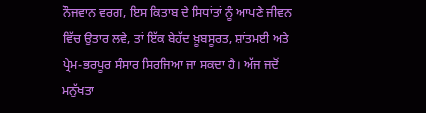ਨੌਜਵਾਨ ਵਰਗ, ਇਸ ਕਿਤਾਬ ਦੇ ਸਿਧਾਂਤਾਂ ਨੂੰ ਆਪਣੇ ਜੀਵਨ ਵਿੱਚ ਉਤਾਰ ਲਵੇ, ਤਾਂ ਇੱਕ ਬੇਹੱਦ ਖ਼ੂਬਸੂਰਤ, ਸ਼ਾਂਤਮਈ ਅਤੇ ਪ੍ਰੇਮ-ਭਰਪੂਰ ਸੰਸਾਰ ਸਿਰਜਿਆ ਜਾ ਸਕਦਾ ਹੈ। ਅੱਜ ਜਦੋਂ ਮਨੁੱਖਤਾ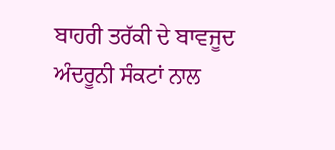ਬਾਹਰੀ ਤਰੱਕੀ ਦੇ ਬਾਵਜੂਦ ਅੰਦਰੂਨੀ ਸੰਕਟਾਂ ਨਾਲ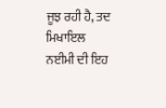ਜੂਝ ਰਹੀ ਹੈ, ਤਦ ਮਿਖਾਇਲ ਨਈਮੀ ਦੀ ਇਹ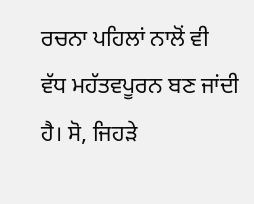ਰਚਨਾ ਪਹਿਲਾਂ ਨਾਲੋਂ ਵੀ ਵੱਧ ਮਹੱਤਵਪੂਰਨ ਬਣ ਜਾਂਦੀ ਹੈ। ਸੋ, ਜਿਹੜੇ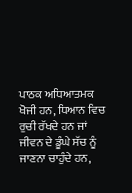ਪਾਠਕ ਅਧਿਆਤਮਕ ਖੋਜੀ ਹਨ, ਧਿਆਨ ਵਿਚ ਰੁਚੀ ਰੱਖਦੇ ਹਨ ਜਾਂ ਜੀਵਨ ਦੇ ਡੂੰਘੇ ਸੱਚ ਨੂੰ ਜਾਣਨਾ ਚਾਹੁੰਦੇ ਹਨ,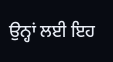ਉਨ੍ਹਾਂ ਲਈ ਇਹ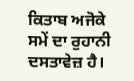ਕਿਤਾਬ ਅਜੋਕੇ ਸਮੇਂ ਦਾ ਰੁਹਾਨੀ ਦਸਤਾਵੇਜ਼ ਹੈ।